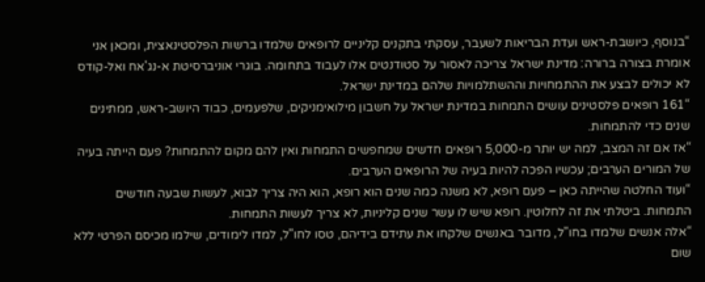“בנוסף, כיושבת-ראש ועדת הבריאות לשעבר, עסקתי בתקנים קליניים לרופאים שלמדו ברשות הפלסטינאצית, ומכאן אני אומרת בצורה ברורה: מדינת ישראל צריכה לאסור על סטודנטים אלו לעבוד בתחומה. בוגרי אוניברסיטת א-נג'אח ואל-קודס לא יכולים לבצע את ההתמחויות וההשתלמויות שלהם במדינת ישראל.
“161 רופאים פלסטינים עושים התמחות במדינת ישראל על חשבון מילואימניקים, שלפעמים, כבוד היושב-ראש, ממתינים שנים כדי להתמחות.
“אז אם זה המצב, למה יש יותר מ-5,000 רופאים חדשים שמחפשים התמחות ואין להם מקום להתמחות? פעם הייתה בעיה של המורים הערבים; עכשיו הפכה להיות בעיה של הרופאים הערבים.
“ועוד החלטה שהייתה כאן – פעם רופא, לא משנה כמה שנים הוא רופא, הוא היה צריך לבוא, לעשות שבעה חודשים התמחות. ביטלתי את זה לחלוטין. רופא שיש לו עשר שנים קליניות, לא צריך לעשות התמחות.
“אלה אנשים שלמדו בחו"ל, מדובר באנשים שלקחו את עתידם בידיהם, טסו לחו"ל, למדו לימודים, שילמו מכיסם הפרטי ללא שום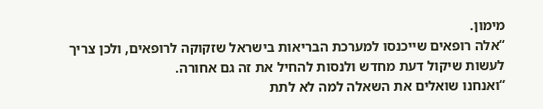מימון.
“אלה רופאים שייכנסו למערכת הבריאות בישראל שזקוקה לרופאים, ולכן צריך לעשות שיקול דעת מחדש ולנסות להחיל את זה גם אחורה.
“ואנחנו שואלים את השאלה למה לא לתת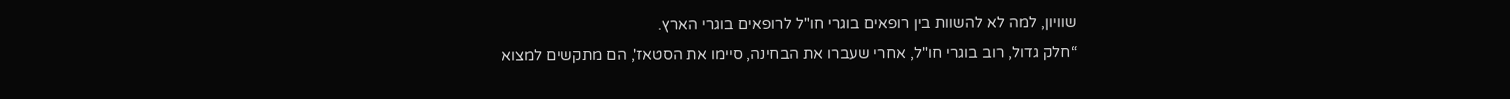שוויון, למה לא להשוות בין רופאים בוגרי חו"ל לרופאים בוגרי הארץ.
“חלק גדול, רוב בוגרי חו"ל, אחרי שעברו את הבחינה, סיימו את הסטאז', הם מתקשים למצוא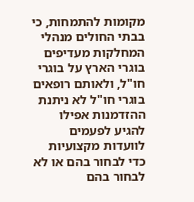מקומות להתמחות, כי בבתי החולים מנהלי המחלקות מעדיפים בוגרי הארץ על בוגרי חו"ל, ולאותם רופאים בוגרי חו"ל לא ניתנת ההזדמנות אפילו להגיע לפעמים לוועדות מקצועיות כדי לבחור בהם או לא לבחור בהם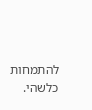להתמחות כלשהי.